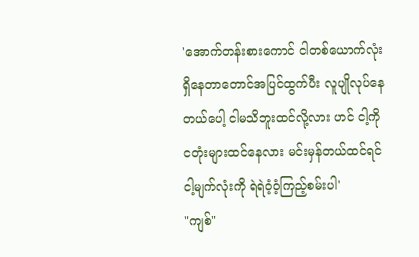'အောက်တန်းစားကောင် ငါတစ်ယောက်လုံးရှိနေတာတောင်အပြင်ထွက်ပီး လူပျိုလုပ်နေတယ်ပေါ့ ငါမသိဘူးထင်လို့လား ဟင် ငါ့ကိုငတုံးများထင်နေလား မင်းမှန်တယ်ထင်ရင် ငါ့မျက်လုံးကို ရဲရဲဝံ့ဝံ့ကြည့်စမ်းပါ'
"ကျစ်"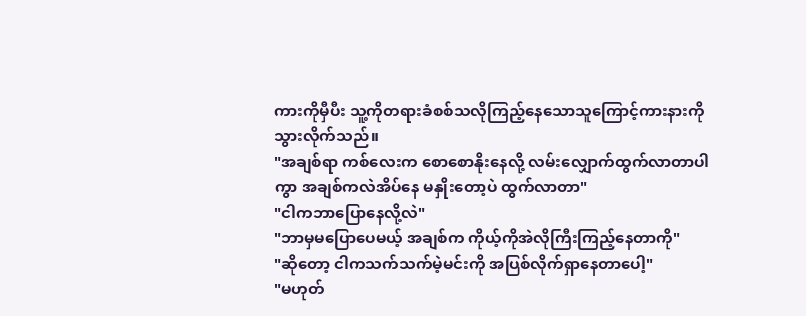ကားကိုမှီပီး သူ့ကိုတရားခံစစ်သလိုကြည့်နေသောသူကြောင့်ကားနားကိုသွားလိုက်သည်။
"အချစ်ရာ ကစ်လေးက စောစောနိုးနေလို့ လမ်းလျှောက်ထွက်လာတာပါကွာ အချစ်ကလဲအိပ်နေ မနှိုးတော့ပဲ ထွက်လာတာ"
"ငါကဘာပြောနေလို့လဲ"
"ဘာမှမပြောပေမယ့် အချစ်က ကိုယ့်ကိုအဲလိုကြီးကြည့်နေတာကို"
"ဆိုတော့ ငါကသက်သက်မဲ့မင်းကို အပြစ်လိုက်ရှာနေတာပေါ့"
"မဟုတ်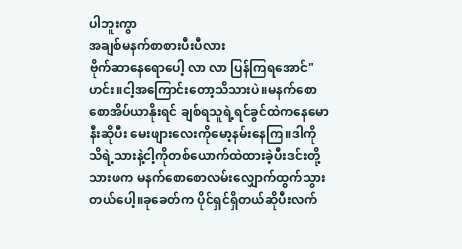ပါဘူးကွာ
အချစ်မနက်စာစားပီးပီလား
ဗိုက်ဆာနေရောပေါ့ လာ လာ ပြန်ကြရအောင်"ဟင်း။ငါ့အကြောင်းတော့သိသားပဲ။မနက်စောစောအိပ်ယာနိုးရင် ချစ်ရသူရဲ့ရင်ခွင်ထဲကနေမောနီးဆိုပီး မေးဖျားလေးကိုမော့နမ်းနေကြ။ဒါကိုသိရဲ့သားနဲ့ငါ့ကိုတစ်ယောက်ထဲထားခဲ့ပီးဒင်းတို့သားဖက မနက်စောစောလမ်းလျှောက်ထွက်သွားတယ်ပေါ့။ခုခေတ်က ပိုင်ရှင်ရှိတယ်ဆိုပီးလက်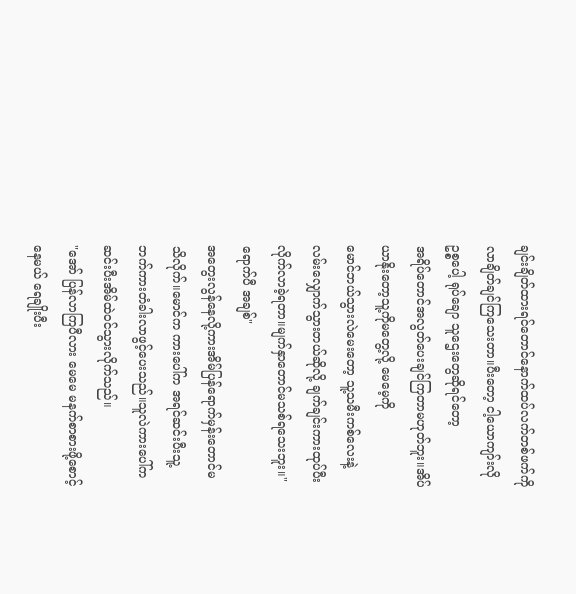ချင်းချိတ်ထားရင်တောင်နောက်ထပ်လက်တစ်ဖက်ကိုလာချိတ်ချင်ကြသေးတာ။ပီးတော့ ငါ့ယောကျာ်းလို ဥစ္စပေါ့ ရုပ်ချော သူဌေးတွေဆိုရင်တော့
အရိပ်တောင်အလွတ်ပေးချင်ကြတာမဟုတ်ဘူး။အိပ်ယာနိုးတော့သူ့ကိုမတွေ့လို့ မေမေ့ကို
မောင်ဘယ်သွားလဲမေးတော့ သူ့သမီးကစ်လေးနဲ့လမ်းလျှောက်သွားတယ်ဆိုလို့ ချက်ချင်းကားထုပ်ပီးလိုက်လာခဲ့ရတာ။မျက်နှာတောင်မသစ်ရသေးဘူး။"ရောက်ပီ အချစ်"
အတွေးလွန်နေလို့ကားအိမ်ပြန်ရောက်မှန်းတောင်မသိလိုက်။မောင်က ကားပေါ်က အရင်ဆင်းပီးသူ့ဘက်ကားတံခါးလာဖွင့်ပေးသည်။သူလဲကားပေါ်ကဆင်းပီးအိမ်ထဲဝင်သွားလိုက်သည်။
"အော် ပြန်လာကြပီလား မေမေ မနက်စာစားဖို့စောင့်နေမယ် ရေချိုးပီး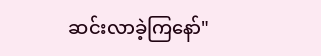ဆင်းလာခဲ့ကြနော်"